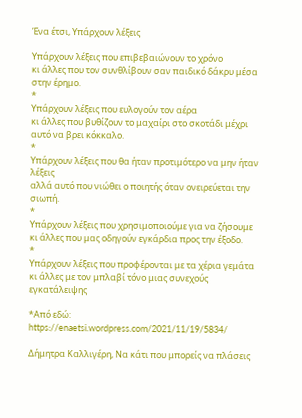Ένα έτσι, Υπάρχουν λέξεις

Υπάρχουν λέξεις που επιβεβαιώνουν το χρόνο
κι άλλες που τον συνθλίβουν σαν παιδικό δάκρυ μέσα στην έρημο.
*
Υπάρχουν λέξεις που ευλογούν τον αέρα
κι άλλες που βυθίζουν το μαχαίρι στο σκοτάδι μέχρι αυτό να βρει κόκκαλο.
*
Υπάρχουν λέξεις που θα ήταν προτιμότερο να μην ήταν λέξεις
αλλά αυτό που νιώθει ο ποιητής όταν ονειρεύεται την σιωπή.
*
Υπάρχουν λέξεις που χρησιμοποιούμε για να ζήσουμε
κι άλλες που μας οδηγούν εγκάρδια προς την έξοδο.
*
Υπάρχουν λέξεις που προφέρονται με τα χέρια γεμάτα
κι άλλες με τον μπλαβί τόνο μιας συνεχούς εγκατάλειψης

*Από εδώ: https://enaetsi.wordpress.com/2021/11/19/5834/

Δήμητρα Καλλιγέρη, Να κάτι που μπορείς να πλάσεις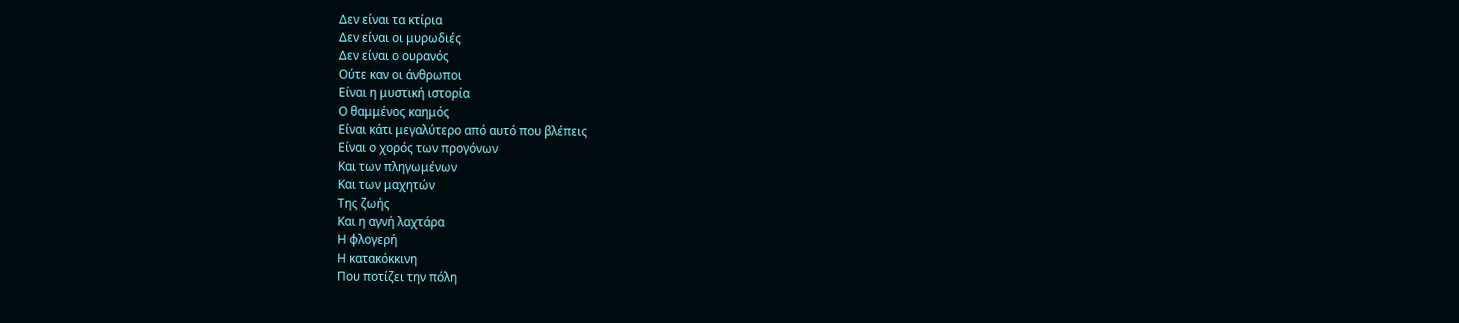Δεν είναι τα κτίρια
Δεν είναι οι μυρωδιές
Δεν είναι ο ουρανός
Ούτε καν οι άνθρωποι
Είναι η μυστική ιστορία
Ο θαμμένος καημός
Είναι κάτι μεγαλύτερο από αυτό που βλέπεις
Είναι ο χορός των προγόνων
Και των πληγωμένων
Και των μαχητών
Της ζωής
Και η αγνή λαχτάρα
Η φλογερή
Η κατακόκκινη
Που ποτίζει την πόλη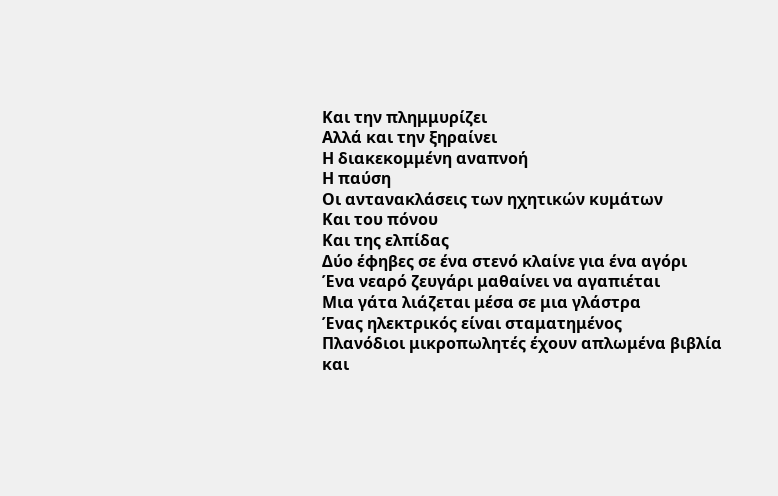Και την πλημμυρίζει
Αλλά και την ξηραίνει
Η διακεκομμένη αναπνοή
Η παύση
Οι αντανακλάσεις των ηχητικών κυμάτων
Και του πόνου
Και της ελπίδας
Δύο έφηβες σε ένα στενό κλαίνε για ένα αγόρι
Ένα νεαρό ζευγάρι μαθαίνει να αγαπιέται
Μια γάτα λιάζεται μέσα σε μια γλάστρα
Ένας ηλεκτρικός είναι σταματημένος
Πλανόδιοι μικροπωλητές έχουν απλωμένα βιβλία και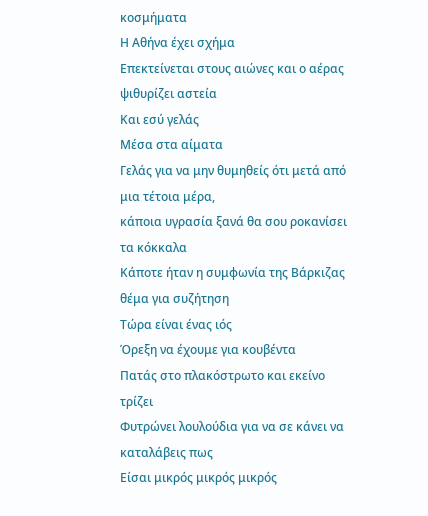κοσμήματα
Η Αθήνα έχει σχήμα
Επεκτείνεται στους αιώνες και ο αέρας ψιθυρίζει αστεία
Και εσύ γελάς
Μέσα στα αίματα
Γελάς για να μην θυμηθείς ότι μετά από μια τέτοια μέρα,
κάποια υγρασία ξανά θα σου ροκανίσει τα κόκκαλα
Κάποτε ήταν η συμφωνία της Βάρκιζας θέμα για συζήτηση
Τώρα είναι ένας ιός
Όρεξη να έχουμε για κουβέντα
Πατάς στο πλακόστρωτο και εκείνο τρίζει
Φυτρώνει λουλούδια για να σε κάνει να καταλάβεις πως
Είσαι μικρός μικρός μικρός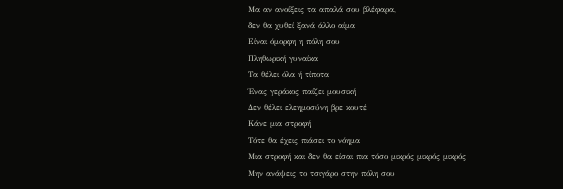Μα αν ανοίξεις τα απαλά σου βλέφαρα,
δεν θα χυθεί ξανά άλλο αίμα
Είναι όμορφη η πόλη σου
Πληθωρική γυναίκα
Τα θέλει όλα ή τίποτα
Ένας γεράκος παίζει μουσική
Δεν θέλει ελεημοσύνη βρε κουτέ
Κάνε μια στροφή
Τότε θα έχεις πιάσει το νόημα
Μια στροφή και δεν θα είσαι πια τόσο μικρός μικρός μικρός
Μην ανάψεις το τσιγάρο στην πόλη σου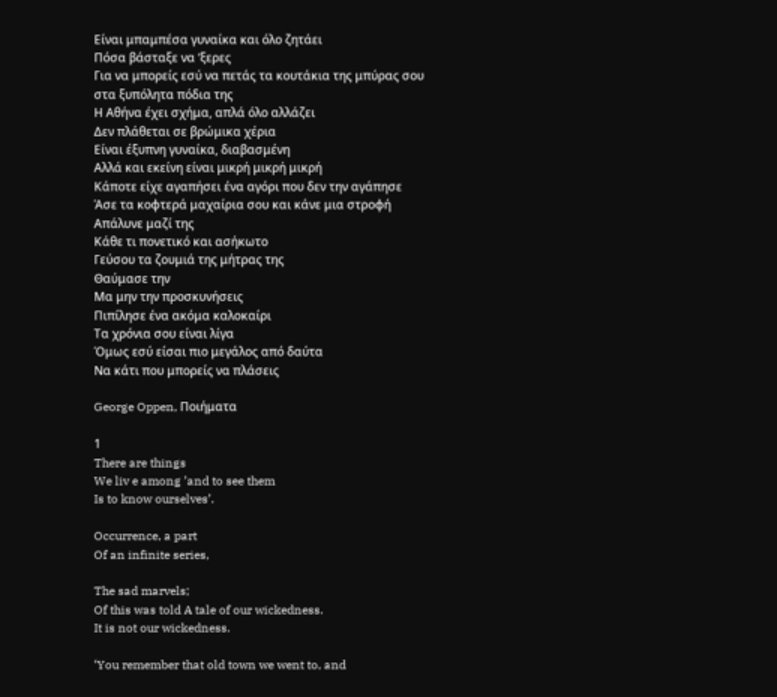Είναι μπαμπέσα γυναίκα και όλο ζητάει
Πόσα βάσταξε να ‘ξερες
Για να μπορείς εσύ να πετάς τα κουτάκια της μπύρας σου στα ξυπόλητα πόδια της
Η Αθήνα έχει σχήμα, απλά όλο αλλάζει
Δεν πλάθεται σε βρώμικα χέρια
Είναι έξυπνη γυναίκα, διαβασμένη
Αλλά και εκείνη είναι μικρή μικρή μικρή
Κάποτε είχε αγαπήσει ένα αγόρι που δεν την αγάπησε
Άσε τα κοφτερά μαχαίρια σου και κάνε μια στροφή
Απάλυνε μαζί της
Κάθε τι πονετικό και ασήκωτο
Γεύσου τα ζουμιά της μήτρας της
Θαύμασε την
Μα μην την προσκυνήσεις
Πιπίλησε ένα ακόμα καλοκαίρι
Τα χρόνια σου είναι λίγα
Όμως εσύ είσαι πιο μεγάλος από δαύτα
Να κάτι που μπορείς να πλάσεις

George Oppen, Ποιήματα

1
There are things
We liv e among ’and to see them
Is to know ourselves’.

Occurrence, a part
Of an infinite series,

The sad marvels;
Of this was told A tale of our wickedness.
It is not our wickedness.

‘You remember that old town we went to, and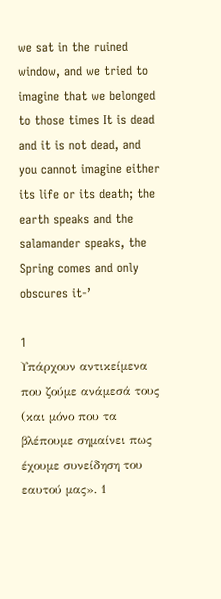we sat in the ruined window, and we tried to imagine that we belonged to those times It is dead and it is not dead, and you cannot imagine either its life or its death; the earth speaks and the salamander speaks, the Spring comes and only obscures it-’

1
Υπάρχουν αντικείμενα
που ζούμε ανάμεσά τους (και μόνο που τα βλέπουμε σημαίνει πως έχουμε συνείδηση του εαυτού μας». 1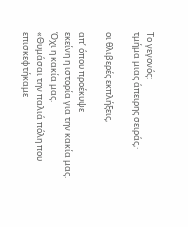Το γεγονός:
τμήμα μιας άπειρης σειράς,·

οι θλιβερές εκπλήξεις,

απ’ όπου προέκυψε
εκείνη η ιστορία για την κακία μας.
Όχι η κακία μας.
«Θυμάσαι την παλιά πόλη που επισκεφτήκαμε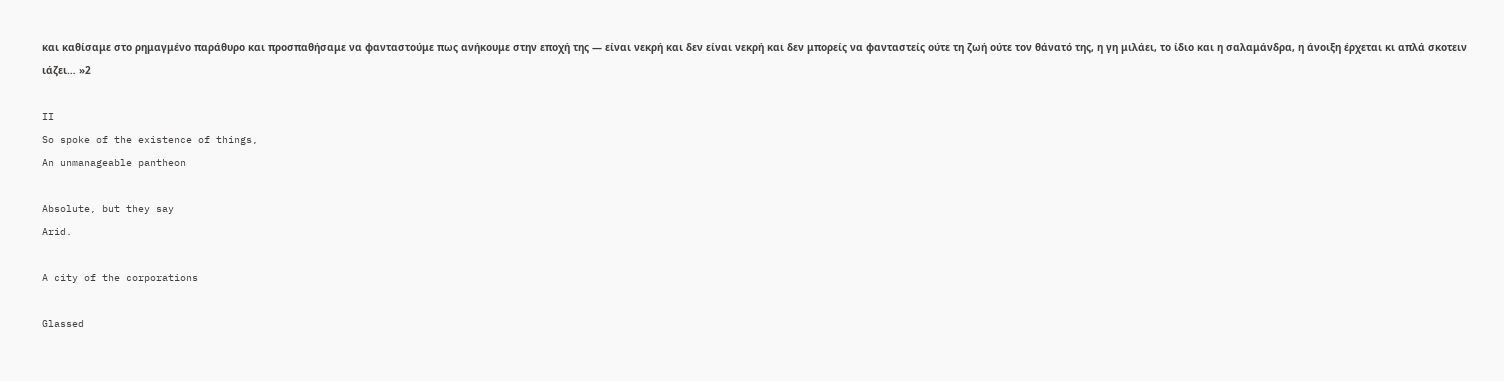και καθίσαμε στο ρημαγμένο παράθυρο και προσπαθήσαμε να φανταστούμε πως ανήκουμε στην εποχή της — είναι νεκρή και δεν είναι νεκρή και δεν μπορείς να φανταστείς ούτε τη ζωή ούτε τον θάνατό της, η γη μιλάει, το ίδιο και η σαλαμάνδρα, η άνοιξη έρχεται κι απλά σκοτειν ιάζει… »2

II
So spoke of the existence of things,
An unmanageable pantheon

Absolute, but they say
Arid.

A city of the corporations

Glassed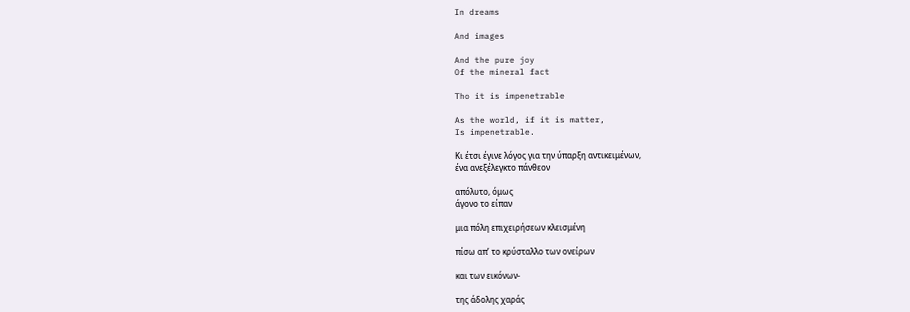In dreams

And images

And the pure joy
Of the mineral fact

Tho it is impenetrable

As the world, if it is matter,
Is impenetrable.

Κι έτσι έγινε λόγος για την ύπαρξη αντικειμένων,
ένα ανεξέλεγκτο πάνθεον

απόλυτο, όμως
άγονο το είπαν

μια πόλη επιχειρήσεων κλεισμένη

πίσω απ’ το κρύσταλλο των ονείρων

και των εικόνων-

της άδολης χαράς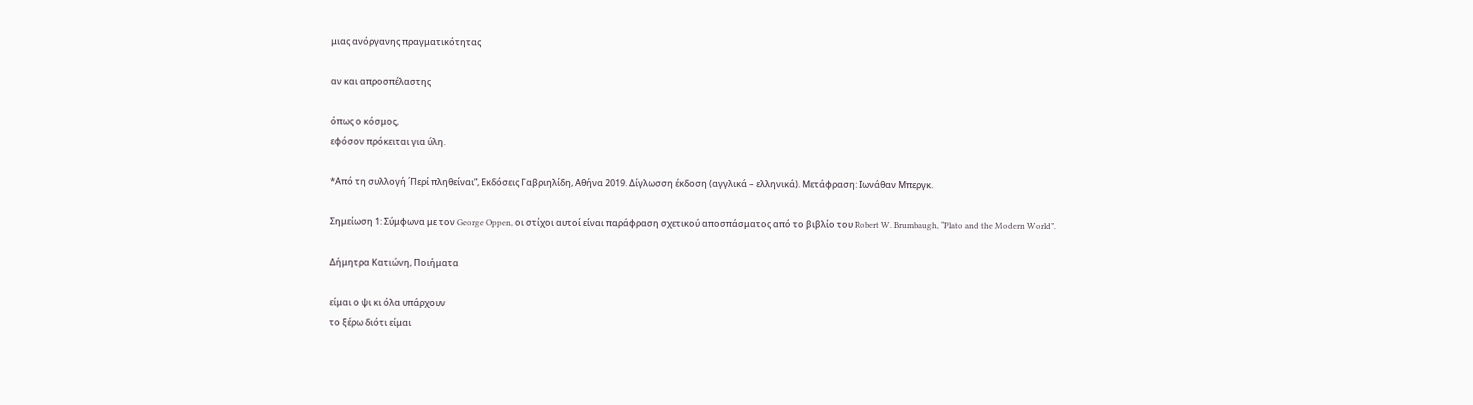μιας ανόργανης πραγματικότητας

αν και απροσπέλαστης

όπως ο κόσμος,
εφόσον πρόκειται για ύλη.

*Από τη συλλογή ΄Περί πληθείναι”, Εκδόσεις Γαβριηλίδη, Αθήνα 2019. Δίγλωσση έκδοση (αγγλικά – ελληνικά). Μετάφραση: Ιωνάθαν Μπεργκ.

Σημείωση 1: Σύμφωνα με τον George Oppen, οι στίχοι αυτοί είναι παράφραση σχετικού αποσπάσματος από το βιβλίο του Robert W. Brumbaugh, “Plato and the Modern World”.

Δήμητρα Κατιώνη, Ποιήματα

είμαι ο ψι κι όλα υπάρχουν
το ξέρω διότι είμαι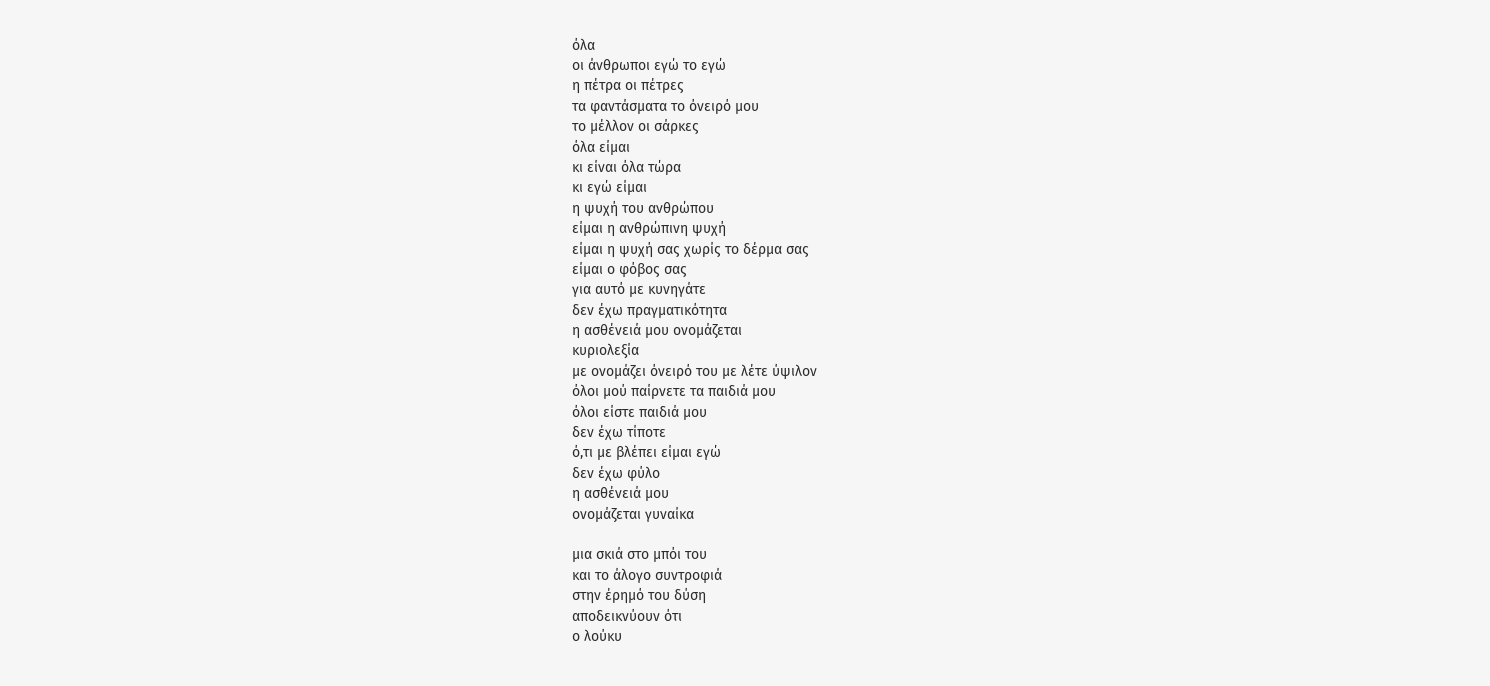όλα
οι άνθρωποι εγώ το εγώ
η πέτρα οι πέτρες
τα φαντάσματα το όνειρό μου
το μέλλον οι σάρκες
όλα είμαι
κι είναι όλα τώρα
κι εγώ είμαι
η ψυχή του ανθρώπου
είμαι η ανθρώπινη ψυχή
είμαι η ψυχή σας χωρίς το δέρμα σας
είμαι ο φόβος σας
για αυτό με κυνηγάτε
δεν έχω πραγματικότητα
η ασθένειά μου ονομάζεται
κυριολεξία
με ονομάζει όνειρό του με λέτε ύψιλον
όλοι μού παίρνετε τα παιδιά μου
όλοι είστε παιδιά μου
δεν έχω τίποτε
ό,τι με βλέπει είμαι εγώ
δεν έχω φύλο
η ασθένειά μου
ονομάζεται γυναίκα

μια σκιά στο μπόι του
και το άλογο συντροφιά
στην έρημό του δύση
αποδεικνύουν ότι
ο λούκυ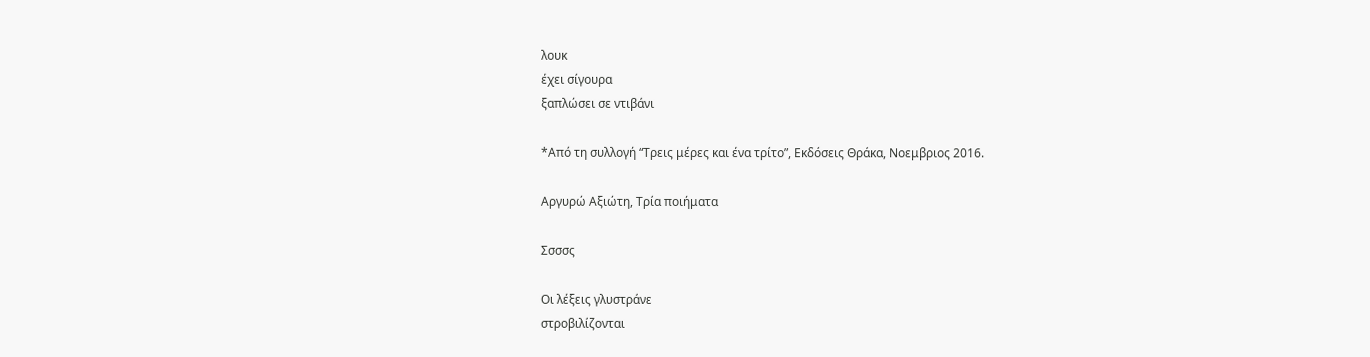λουκ
έχει σίγουρα
ξαπλώσει σε ντιβάνι

*Από τη συλλογή “Τρεις μέρες και ένα τρίτο”, Εκδόσεις Θράκα, Νοεμβριος 2016.

Αργυρώ Αξιώτη, Τρία ποιήματα

Σσσσς

Οι λέξεις γλυστράνε
στροβιλίζονται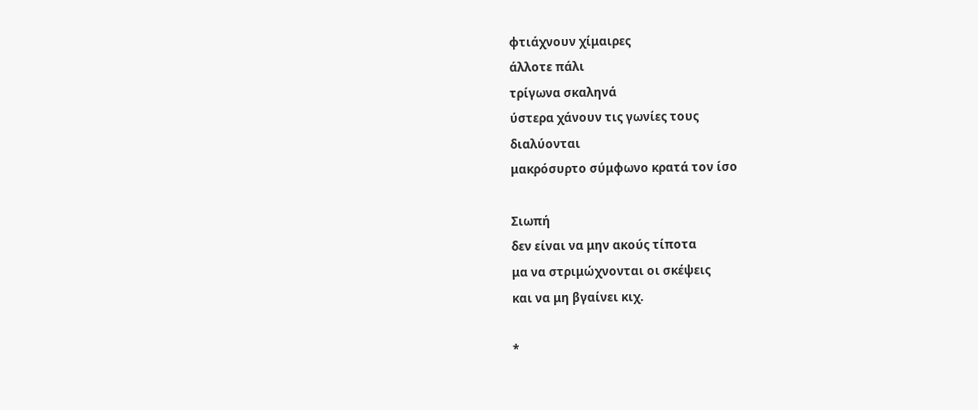φτιάχνουν χίμαιρες
άλλοτε πάλι
τρίγωνα σκαληνά
ύστερα χάνουν τις γωνίες τους
διαλύονται
μακρόσυρτο σύμφωνο κρατά τον ίσο

Σιωπή
δεν είναι να μην ακούς τίποτα
μα να στριμώχνονται οι σκέψεις
και να μη βγαίνει κιχ.

*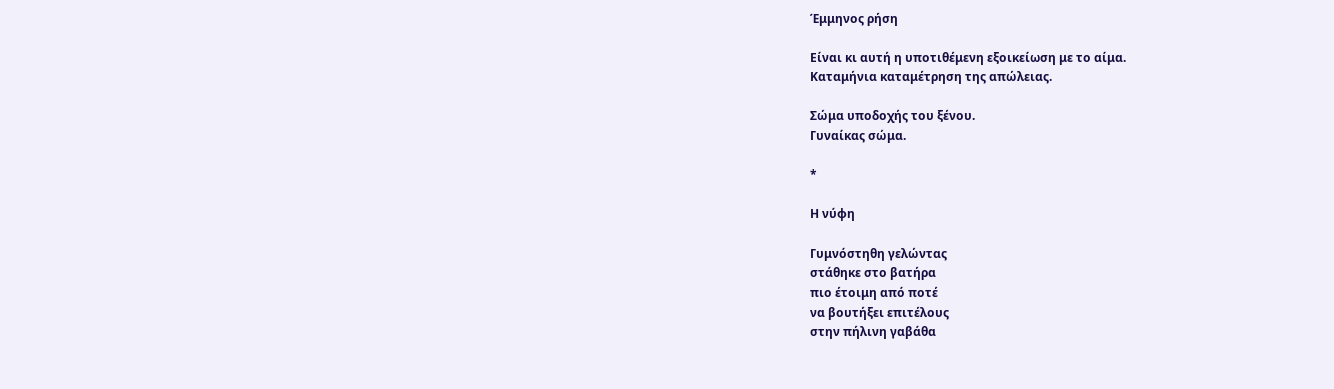Έμμηνος ρήση

Είναι κι αυτή η υποτιθέμενη εξοικείωση με το αίμα.
Καταμήνια καταμέτρηση της απώλειας.

Σώμα υποδοχής του ξένου.
Γυναίκας σώμα.

*

Η νύφη

Γυμνόστηθη γελώντας
στάθηκε στο βατήρα
πιο έτοιμη από ποτέ
να βουτήξει επιτέλους
στην πήλινη γαβάθα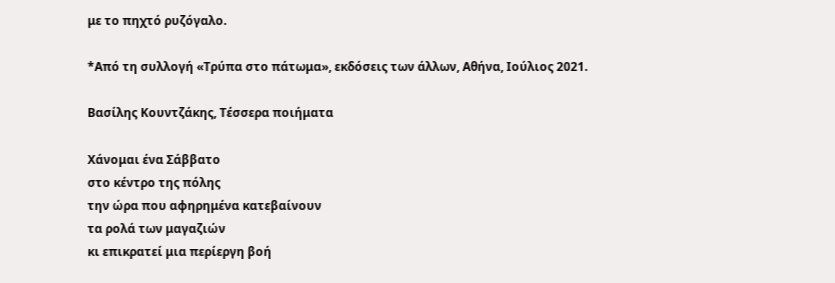με το πηχτό ρυζόγαλο.

*Από τη συλλογή «Τρύπα στο πάτωμα», εκδόσεις των άλλων, Αθήνα, Ιούλιος 2021.

Βασίλης Κουντζάκης, Τέσσερα ποιήματα

Χάνομαι ένα Σάββατο
στο κέντρο της πόλης
την ώρα που αφηρημένα κατεβαίνουν
τα ρολά των μαγαζιών
κι επικρατεί μια περίεργη βοή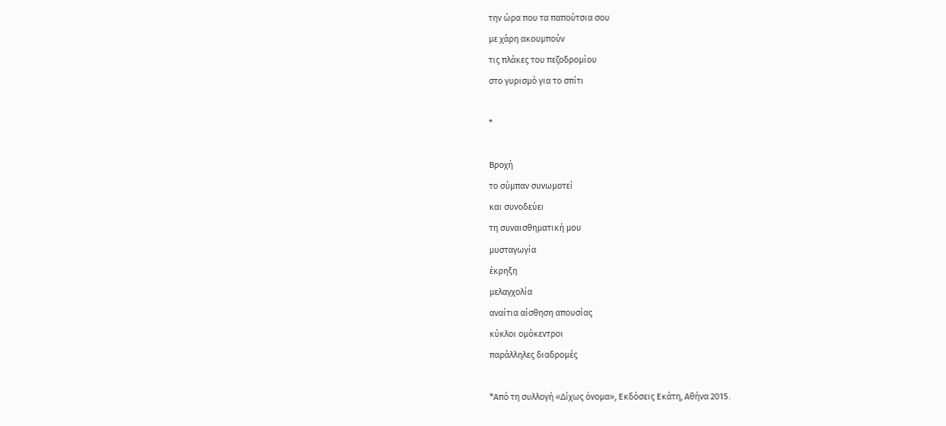την ώρα που τα παπούτσια σου
με χάρη ακουμπούν
τις πλάκες του πεζοδρομίου
στο γυρισμό για το σπίτι

*

Βροχή
το σύμπαν συνωμοτεί
και συνοδεύει
τη συναισθηματική μου
μυσταγωγία
έκρηξη
μελαγχολία
αναίτια αίσθηση απουσίας
κύκλοι ομόκεντροι
παράλληλες διαδρομές

*Από τη συλλογή «Δίχως όνομα», Εκδόσεις Εκάτη, Αθήνα 2015.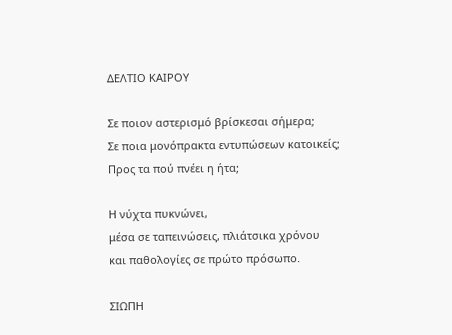ΔΕΛΤΙΟ ΚΑΙΡΟΥ

Σε ποιον αστερισμό βρίσκεσαι σήμερα;
Σε ποια μονόπρακτα εντυπώσεων κατοικείς;
Προς τα πού πνέει η ήτα;

Η νύχτα πυκνώνει,
μέσα σε ταπεινώσεις, πλιάτσικα χρόνου
και παθολογίες σε πρώτο πρόσωπο.

ΣΙΩΠΗ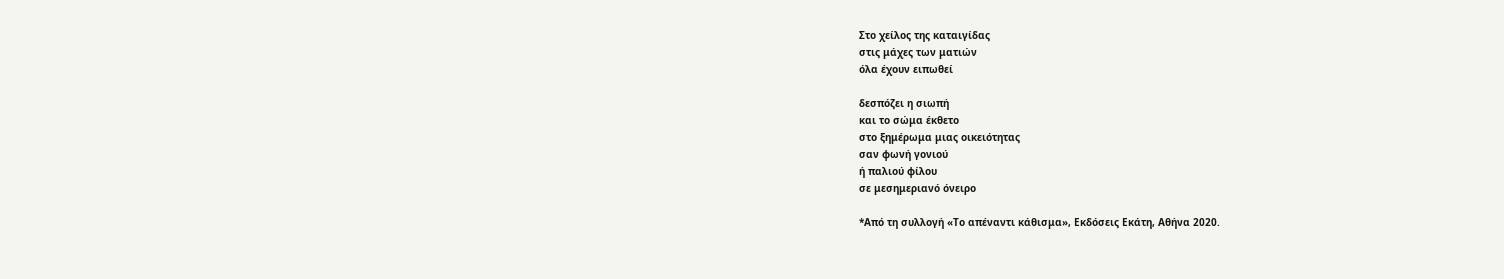Στο χείλος της καταιγίδας
στις μάχες των ματιών
όλα έχουν ειπωθεί

δεσπόζει η σιωπή
και το σώμα έκθετο
στο ξημέρωμα μιας οικειότητας
σαν φωνή γονιού
ή παλιού φίλου
σε μεσημεριανό όνειρο

*Από τη συλλογή «Το απέναντι κάθισμα», Εκδόσεις Εκάτη, Αθήνα 2020.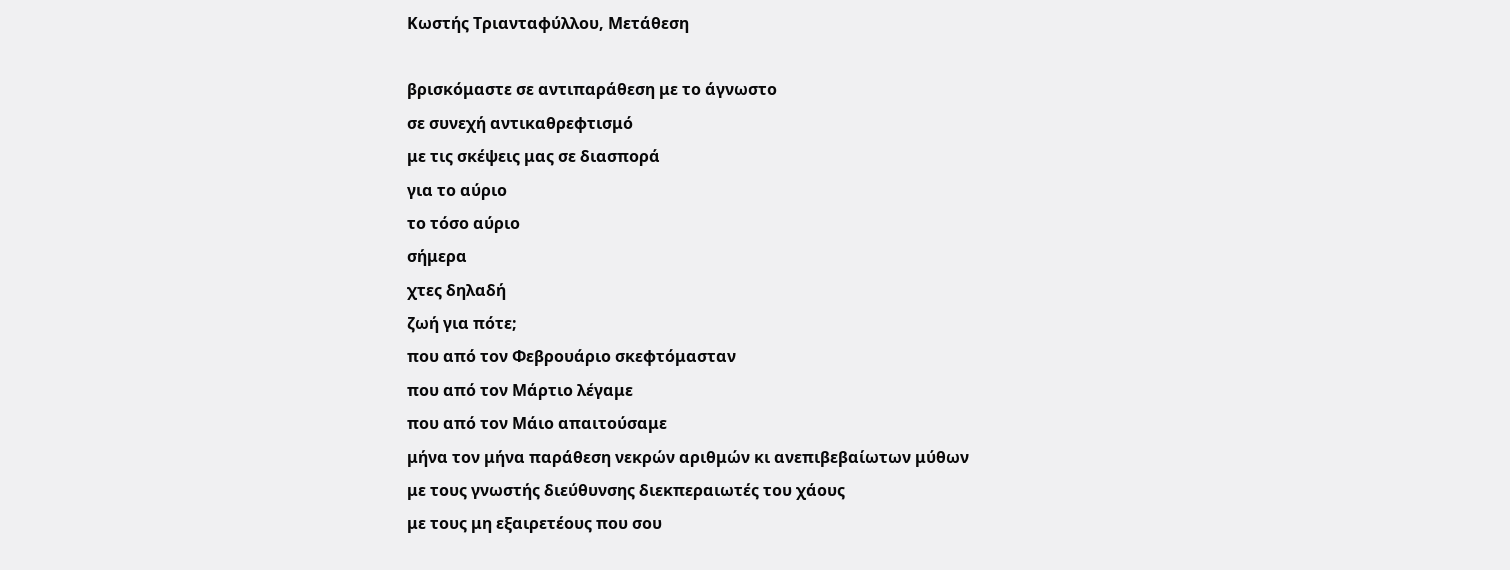Κωστής Τριανταφύλλου, Μετάθεση

βρισκόμαστε σε αντιπαράθεση με το άγνωστο
σε συνεχή αντικαθρεφτισμό
με τις σκέψεις μας σε διασπορά
για το αύριο
το τόσο αύριο
σήμερα
χτες δηλαδή
ζωή για πότε;
που από τον Φεβρουάριο σκεφτόμασταν
που από τον Μάρτιο λέγαμε
που από τον Μάιο απαιτούσαμε
μήνα τον μήνα παράθεση νεκρών αριθμών κι ανεπιβεβαίωτων μύθων
με τους γνωστής διεύθυνσης διεκπεραιωτές του χάους
με τους μη εξαιρετέους που σου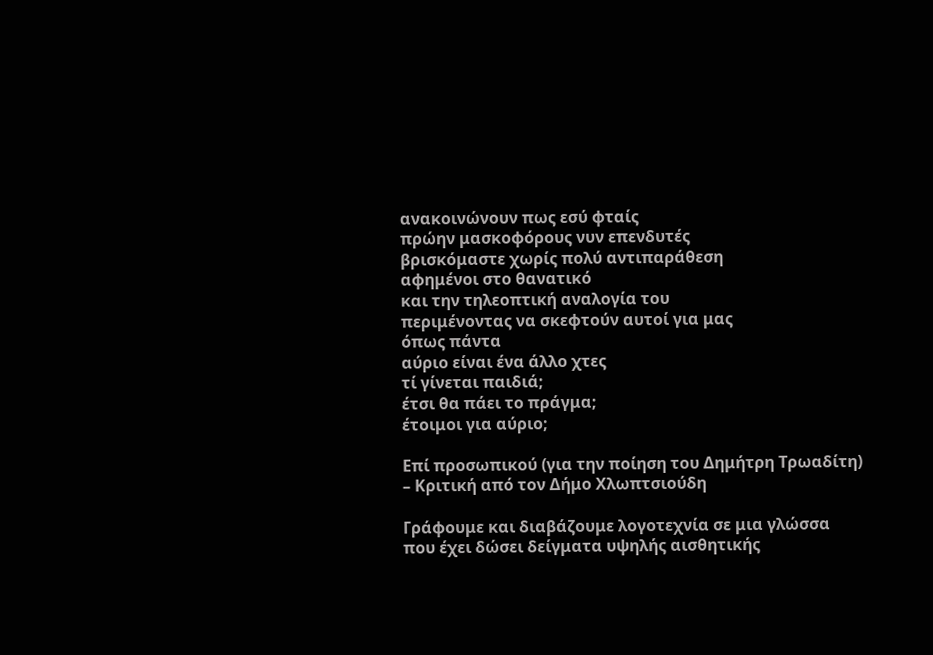ανακοινώνουν πως εσύ φταίς
πρώην μασκοφόρους νυν επενδυτές
βρισκόμαστε χωρίς πολύ αντιπαράθεση
αφημένοι στο θανατικό
και την τηλεοπτική αναλογία του
περιμένοντας να σκεφτούν αυτοί για μας
όπως πάντα
αύριο είναι ένα άλλο χτες
τί γίνεται παιδιά;
έτσι θα πάει το πράγμα;
έτοιμοι για αύριο;

Επί προσωπικού (για την ποίηση του Δημήτρη Τρωαδίτη) – Κριτική από τον Δήμο Χλωπτσιούδη

Γράφουμε και διαβάζουμε λογοτεχνία σε μια γλώσσα που έχει δώσει δείγματα υψηλής αισθητικής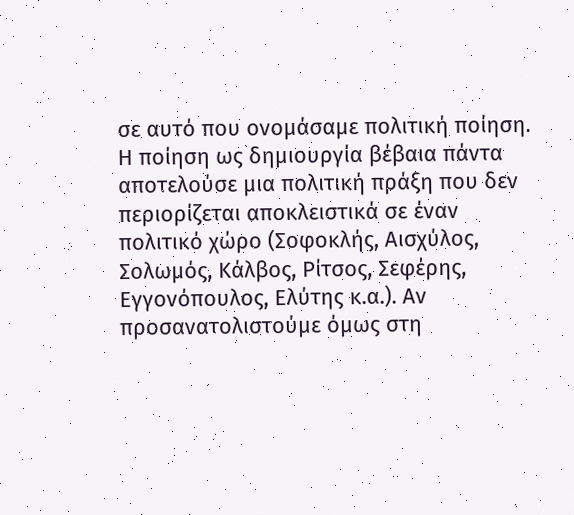σε αυτό που ονομάσαμε πολιτική ποίηση. Η ποίηση ως δημιουργία βέβαια πάντα αποτελούσε μια πολιτική πράξη που δεν περιορίζεται αποκλειστικά σε έναν πολιτικό χώρο (Σοφοκλής, Αισχύλος, Σολωμός, Κάλβος, Ρίτσος, Σεφέρης, Εγγονόπουλος, Ελύτης κ.α.). Αν προσανατολιστούμε όμως στη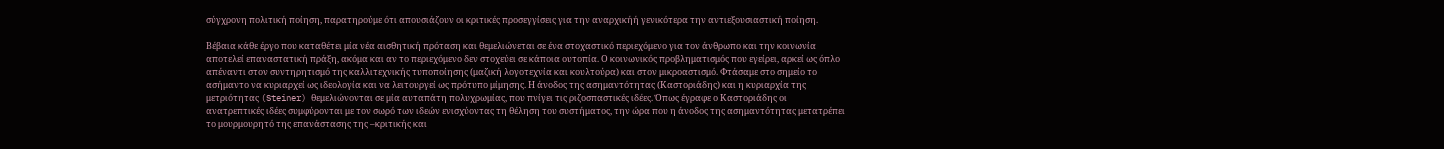σύγχρονη πολιτική ποίηση, παρατηρούμε ότι απουσιάζουν οι κριτικές προσεγγίσεις για την αναρχικήή γενικότερα την αντιεξουσιαστική ποίηση.

Βέβαια κάθε έργο που καταθέτει μία νέα αισθητική πρόταση και θεμελιώνεται σε ένα στοχαστικό περιεχόμενο για τον άνθρωπο και την κοινωνία αποτελεί επαναστατική πράξη, ακόμα και αν το περιεχόμενο δεν στοχεύει σε κάποια ουτοπία. Ο κοινωνικός προβληματισμός που εγείρει, αρκεί ως όπλο απέναντι στον συντηρητισμό της καλλιτεχνικής τυποποίησης (μαζική λογοτεχνία και κουλτούρα) και στον μικροαστισμό. Φτάσαμε στο σημείο το ασήμαντο να κυριαρχεί ως ιδεολογία και να λειτουργεί ως πρότυπο μίμησης. Η άνοδος της ασημαντότητας (Καστοριάδης) και η κυριαρχία της μετριότητας (Steiner) θεμελιώνονται σε μία αυταπάτη πολυχρωμίας, που πνίγει τις ριζοσπαστικές ιδέες. Όπως έγραφε ο Καστοριάδης οι ανατρεπτικές ιδέες συμφύρονται με τον σωρό των ιδεών ενισχύοντας τη θέληση του συστήματος, την ώρα που η άνοδος της ασημαντότητας μετατρέπει το μουρμουρητό της επανάστασης της –κριτικής και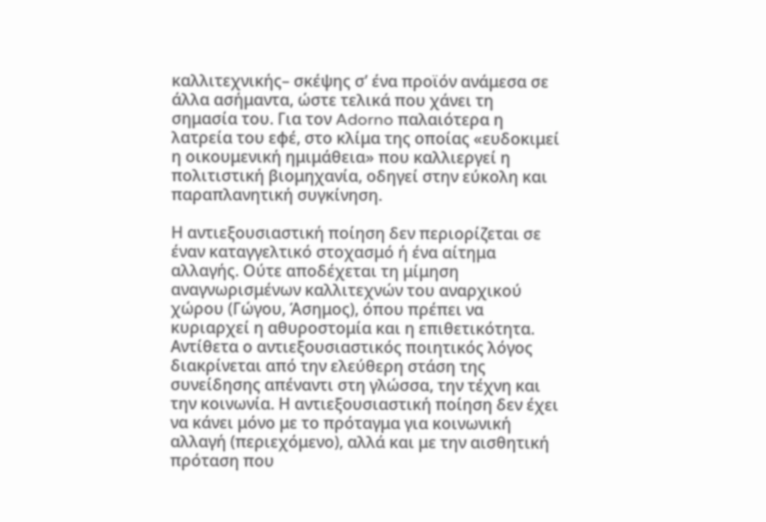καλλιτεχνικής– σκέψης σ’ ένα προϊόν ανάμεσα σε άλλα ασήμαντα, ώστε τελικά που χάνει τη σημασία του. Για τον Adorno παλαιότερα η λατρεία του εφέ, στο κλίμα της οποίας «ευδοκιμεί η οικουμενική ημιμάθεια» που καλλιεργεί η πολιτιστική βιομηχανία, οδηγεί στην εύκολη και παραπλανητική συγκίνηση.

Η αντιεξουσιαστική ποίηση δεν περιορίζεται σε έναν καταγγελτικό στοχασμό ή ένα αίτημα αλλαγής. Ούτε αποδέχεται τη μίμηση αναγνωρισμένων καλλιτεχνών του αναρχικού χώρου (Γώγου, Άσημος), όπου πρέπει να κυριαρχεί η αθυροστομία και η επιθετικότητα. Αντίθετα ο αντιεξουσιαστικός ποιητικός λόγος διακρίνεται από την ελεύθερη στάση της συνείδησης απέναντι στη γλώσσα, την τέχνη και την κοινωνία. Η αντιεξουσιαστική ποίηση δεν έχει να κάνει μόνο με το πρόταγμα για κοινωνική αλλαγή (περιεχόμενο), αλλά και με την αισθητική πρόταση που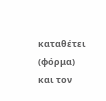καταθέτει (φόρμα) και τον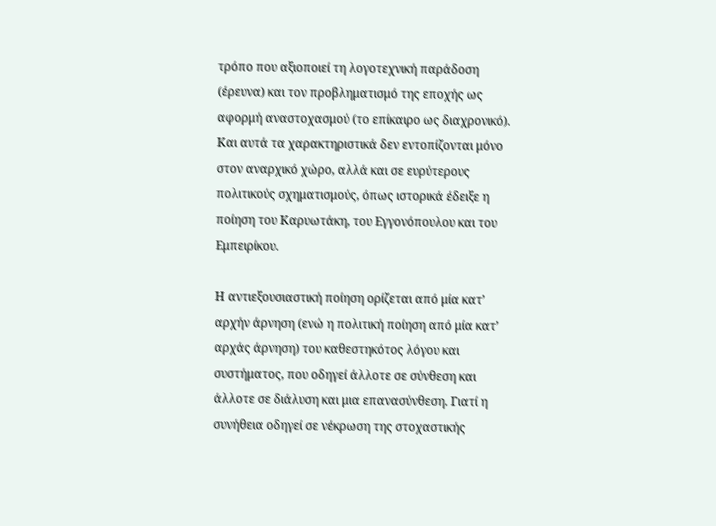τρόπο που αξιοποιεί τη λογοτεχνική παράδοση (έρευνα) και τον προβληματισμό της εποχής ως αφορμή αναστοχασμού (το επίκαιρο ως διαχρονικό). Και αυτά τα χαρακτηριστικά δεν εντοπίζονται μόνο στον αναρχικό χώρο, αλλά και σε ευρύτερους πολιτικούς σχηματισμούς, όπως ιστορικά έδειξε η ποίηση του Καρυωτάκη, του Εγγονόπουλου και του Εμπειρίκου.

Η αντιεξουσιαστική ποίηση ορίζεται από μία κατ’ αρχήν άρνηση (ενώ η πολιτική ποίηση από μία κατ’ αρχάς άρνηση) του καθεστηκότος λόγου και συστήματος, που οδηγεί άλλοτε σε σύνθεση και άλλοτε σε διάλυση και μια επανασύνθεση. Γιατί η συνήθεια οδηγεί σε νέκρωση της στοχαστικής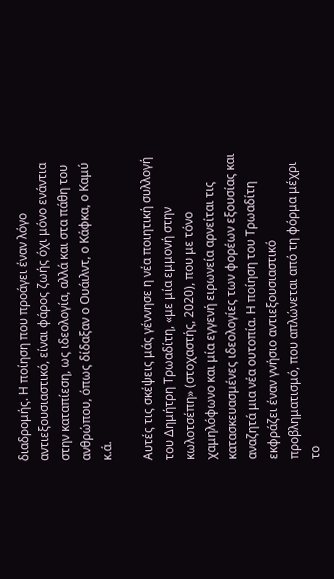διαδρομής. Η ποίηση που προάγει έναν λόγο αντιεξουσιαστικό, είναι φάρος ζωής όχι μόνο ενάντια στην καταπίεση, ως ιδεολογία, αλλά και στα πάθη του ανθρώπου, όπως δίδαξαν ο Ουάιλντ, ο Κάφκα, ο Καμύ κ.ά.

Αυτές τις σκέψεις μάς γέννησε η νέα ποιητική συλλογή του Δημήτρη Τρωαδίτη, «με μία εμμονή στην κωλοτσέπη» (στοχαστής, 2020), που με τόνο χαμηλόφωνο και μία εγγενή ειρωνεία αρνείται τις κατασκευασμένες ιδεολογίες των φορέων εξουσίας και αναζητά μια νέα ουτοπία. Η ποίηση του Τρωαδίτη εκφράζει έναν γνήσιο αντιεξουσιαστικό προβληματισμό, που απλώνεται από τη φόρμα μέχρι το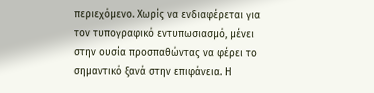περιεχόμενο. Χωρίς να ενδιαφέρεται για τον τυπογραφικό εντυπωσιασμό, μένει στην ουσία προσπαθώντας να φέρει το σημαντικό ξανά στην επιφάνεια. Η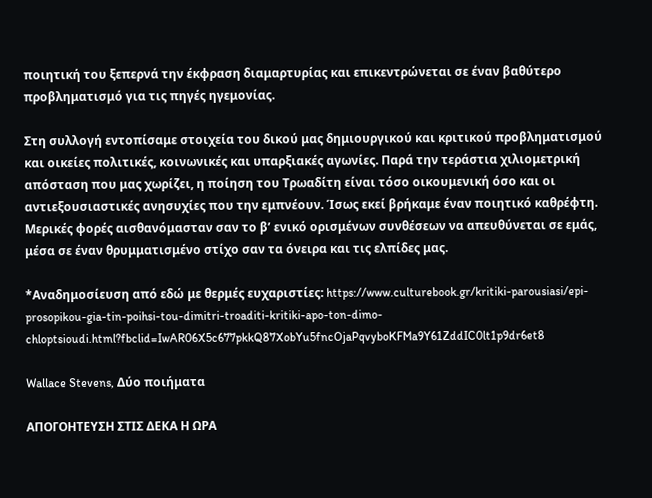ποιητική του ξεπερνά την έκφραση διαμαρτυρίας και επικεντρώνεται σε έναν βαθύτερο προβληματισμό για τις πηγές ηγεμονίας.

Στη συλλογή εντοπίσαμε στοιχεία του δικού μας δημιουργικού και κριτικού προβληματισμού και οικείες πολιτικές, κοινωνικές και υπαρξιακές αγωνίες. Παρά την τεράστια χιλιομετρική απόσταση που μας χωρίζει, η ποίηση του Τρωαδίτη είναι τόσο οικουμενική όσο και οι αντιεξουσιαστικές ανησυχίες που την εμπνέουν. Ίσως εκεί βρήκαμε έναν ποιητικό καθρέφτη. Μερικές φορές αισθανόμασταν σαν το β’ ενικό ορισμένων συνθέσεων να απευθύνεται σε εμάς, μέσα σε έναν θρυμματισμένο στίχο σαν τα όνειρα και τις ελπίδες μας.

*Αναδημοσίευση από εδώ με θερμές ευχαριστίες: https://www.culturebook.gr/kritiki-parousiasi/epi-prosopikou-gia-tin-poihsi-tou-dimitri-troaditi-kritiki-apo-ton-dimo-chloptsioudi.html?fbclid=IwAR06X5c677pkkQ87XobYu5fncOjaPqvyboKFMa9Y61ZddIC0lt1p9dr6et8

Wallace Stevens, Δύο ποιήματα

ΑΠΟΓΟΗΤΕΥΣΗ ΣΤΙΣ ΔΕΚΑ Η ΩΡΑ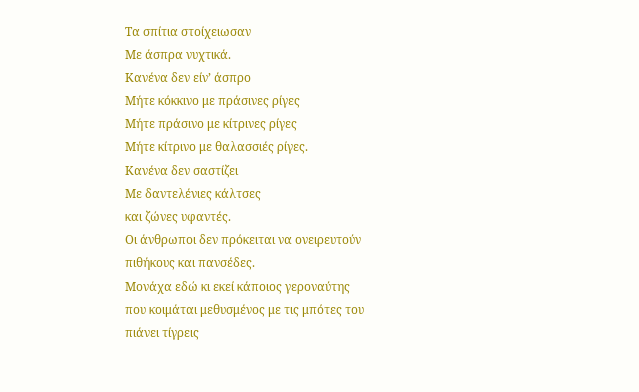Τα σπίτια στοίχειωσαν
Με άσπρα νυχτικά.
Κανένα δεν είν’ άσπρο
Μήτε κόκκινο με πράσινες ρίγες
Μήτε πράσινο με κίτρινες ρίγες
Μήτε κίτρινο με θαλασσιές ρίγες.
Κανένα δεν σαστίζει
Με δαντελένιες κάλτσες
και ζώνες υφαντές.
Οι άνθρωποι δεν πρόκειται να ονειρευτούν
πιθήκους και πανσέδες.
Μονάχα εδώ κι εκεί κάποιος γεροναύτης
που κοιμάται μεθυσμένος με τις μπότες του
πιάνει τίγρεις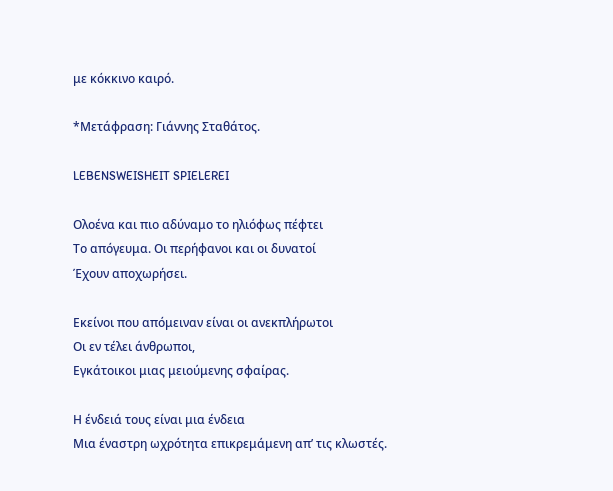με κόκκινο καιρό.

*Μετάφραση: Γιάννης Σταθάτος.

LEBENSWEISHEIT SPIELEREI

Ολοένα και πιο αδύναμο το ηλιόφως πέφτει
Το απόγευμα. Οι περήφανοι και οι δυνατοί
Έχουν αποχωρήσει.

Εκείνοι που απόμειναν είναι οι ανεκπλήρωτοι
Οι εν τέλει άνθρωποι,
Εγκάτοικοι μιας μειούμενης σφαίρας.

Η ένδειά τους είναι μια ένδεια
Μια έναστρη ωχρότητα επικρεμάμενη απ’ τις κλωστές.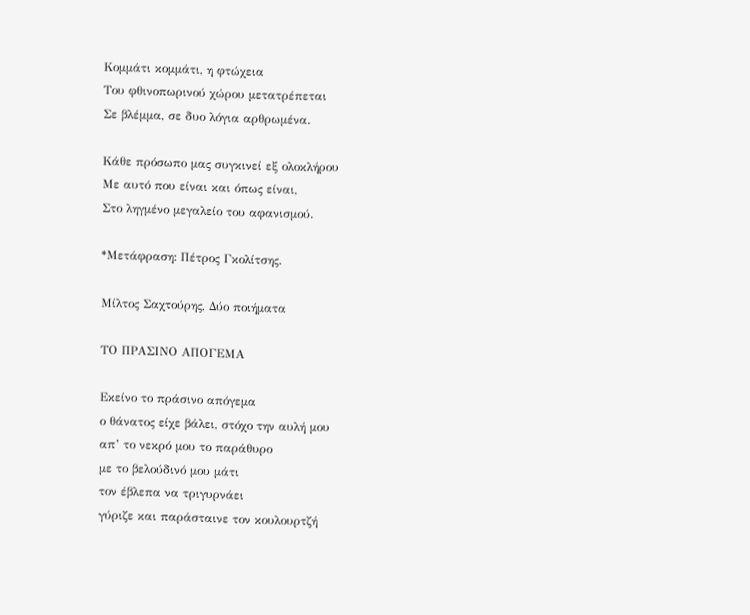Κομμάτι κομμάτι, η φτώχεια
Του φθινοπωρινού χώρου μετατρέπεται
Σε βλέμμα, σε δυο λόγια αρθρωμένα.

Κάθε πρόσωπο μας συγκινεί εξ ολοκλήρου
Με αυτό που είναι και όπως είναι,
Στο ληγμένο μεγαλείο του αφανισμού.

*Μετάφραση: Πέτρος Γκολίτσης.

Μίλτος Σαχτούρης, Δύο ποιήματα

ΤΟ ΠΡΑΣΙΝΟ ΑΠΟΓΕΜΑ

Εκείνο το πράσινο απόγεμα
ο θάνατος είχε βάλει, στόχο την αυλή μου
απ’ το νεκρό μου το παράθυρο
με το βελούδινό μου μάτι
τον έβλεπα να τριγυρνάει
γύριζε και παράσταινε τον κουλουρτζή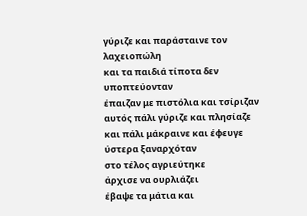γύριζε και παράσταινε τον λαχειοπώλη
και τα παιδιά τίποτα δεν υποπτεύονταν
έπαιζαν με πιστόλια και τσίριζαν
αυτός πάλι γύριζε και πλησίαζε
και πάλι μάκραινε και έφευγε
ύστερα ξαναρχόταν
στο τέλος αγριεύτηκε
άρχισε να ουρλιάζει
έβαψε τα μάτια και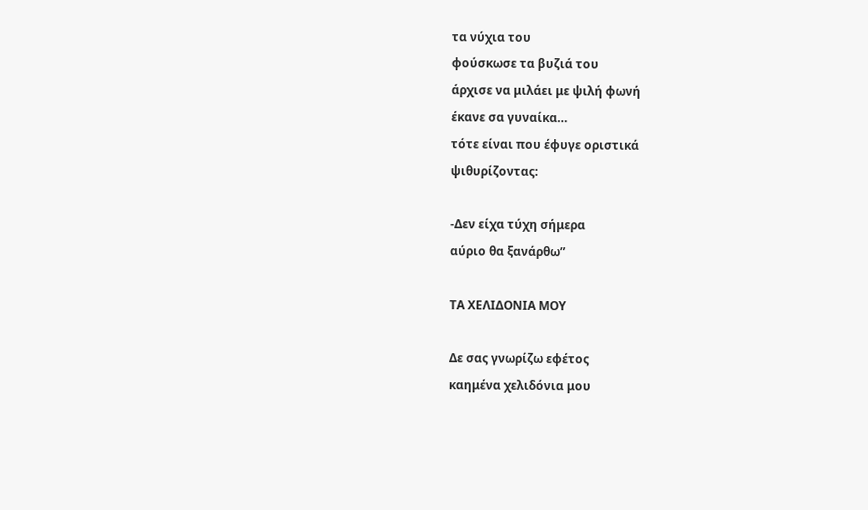τα νύχια του
φούσκωσε τα βυζιά του
άρχισε να μιλάει με ψιλή φωνή
έκανε σα γυναίκα…
τότε είναι που έφυγε οριστικά
ψιθυρίζοντας:

-Δεν είχα τύχη σήμερα
αύριο θα ξανάρθω”

ΤΑ ΧΕΛΙΔΟΝΙΑ ΜΟΥ

Δε σας γνωρίζω εφέτος
καημένα χελιδόνια μου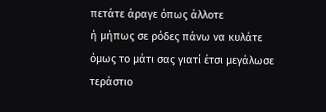πετάτε άραγε όπως άλλοτε
ή μήπως σε ρόδες πάνω να κυλάτε
όμως το μάτι σας γιατί έτσι μεγάλωσε
τεράστιο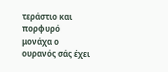τεράστιο και πορφυρό
μονάχα ο ουρανός σάς έχει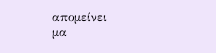απομείνει
μα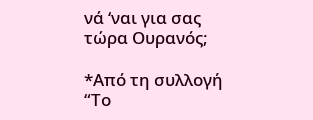νά ‘ναι για σας τώρα Ουρανός;

*Από τη συλλογή “Το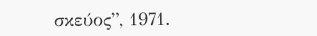σκεύος”, 1971.